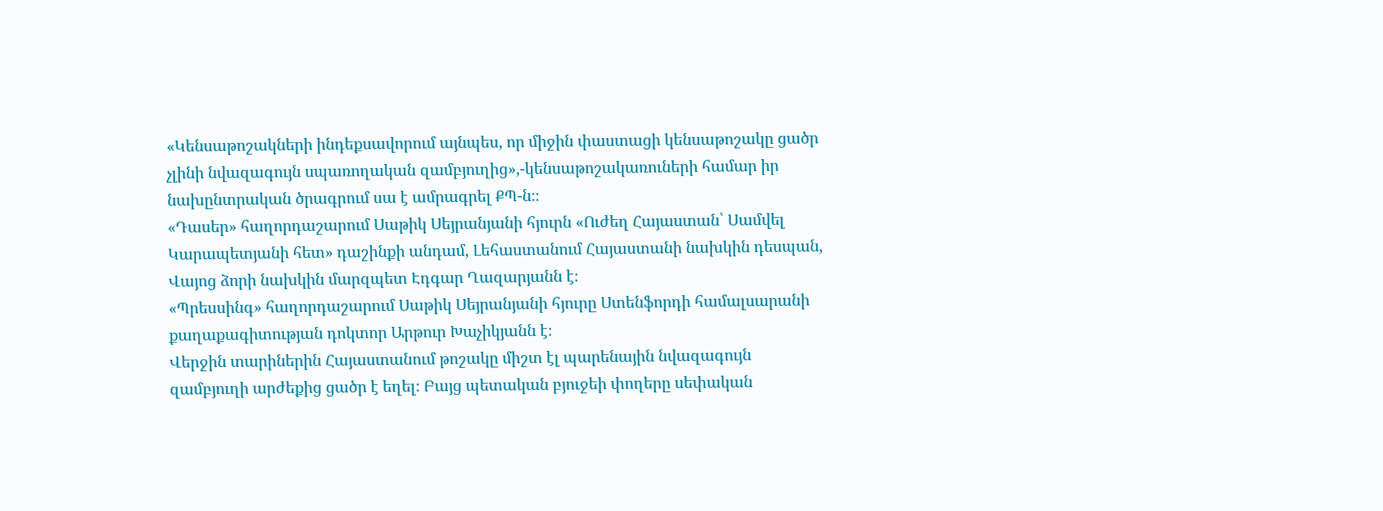«Կենսաթոշակների ինդեքսավորում այնպես, որ միջին փաստացի կենսաթոշակը ցածր չլինի նվազագույն սպառողական զամբյուղից»,-կենսաթոշակառուների համար իր նախընտրական ծրագրում սա է ամրագրել ՔՊ-ն։։
«Դասեր» հաղորդաշարում Սաթիկ Սեյրանյանի հյուրն «Ուժեղ Հայաստան՝ Սամվել Կարապետյանի հետ» դաշինքի անդամ, Լեհաստանում Հայաստանի նախկին դեսպան, Վայոց ձորի նախկին մարզպետ Էդգար Ղազարյանն է։
«Պրեսսինգ» հաղորդաշարում Սաթիկ Սեյրանյանի հյուրը Ստենֆորդի համալսարանի քաղաքագիտության դոկտոր Արթուր Խաչիկյանն է։
Վերջին տարիներին Հայաստանում թոշակը միշտ էլ պարենային նվազագույն զամբյուղի արժեքից ցածր է եղել։ Բայց պետական բյուջեի փողերը սեփական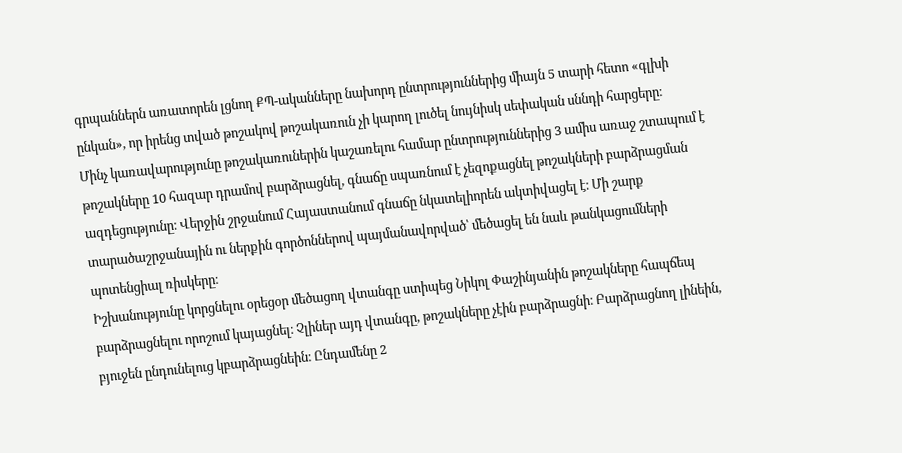գրպաններն առատորեն լցնող ՔՊ-ականները նախորդ ընտրություններից միայն 5 տարի հետո «գլխի ընկան», որ իրենց տված թոշակով թոշակառուն չի կարող լուծել նույնիսկ սեփական սննդի հարցերը։
Մինչ կառավարությունը թոշակառուներին կաշառելու համար ընտրություններից 3 ամիս առաջ շտապում է թոշակները 10 հազար դրամով բարձրացնել, գնաճը սպառնում է չեզոքացնել թոշակների բարձրացման ազդեցությունը։ Վերջին շրջանում Հայաստանում գնաճը նկատելիորեն ակտիվացել է։ Մի շարք տարածաշրջանային ու ներքին գործոններով պայմանավորված՝ մեծացել են նաև թանկացումների պոտենցիալ ռիսկերը։
Իշխանությունը կորցնելու օրեցօր մեծացող վտանգը ստիպեց Նիկոլ Փաշինյանին թոշակները հապճեպ բարձրացնելու որոշում կայացնել։ Չլիներ այդ վտանգը, թոշակները չէին բարձրացնի։ Բարձրացնող լինեին, բյուջեն ընդունելուց կբարձրացնեին։ Ընդամենը 2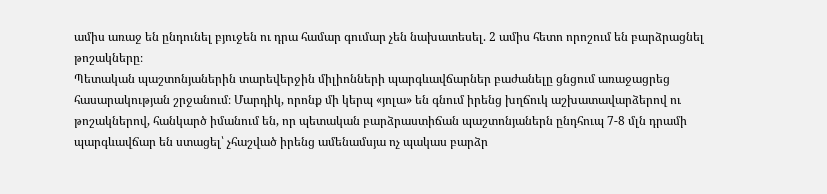ամիս առաջ են ընդունել բյուջեն ու դրա համար գումար չեն նախատեսել. 2 ամիս հետո որոշում են բարձրացնել թոշակները։
Պետական պաշտոնյաներին տարեվերջին միլիոնների պարգևավճարներ բաժանելը ցնցում առաջացրեց հասարակության շրջանում։ Մարդիկ, որոնք մի կերպ «յոլա» են գնում իրենց խղճուկ աշխատավարձերով ու թոշակներով, հանկարծ իմանում են, որ պետական բարձրաստիճան պաշտոնյաներն ընդհուպ 7-8 մլն դրամի պարգևավճար են ստացել՝ չհաշված իրենց ամենամսյա ոչ պակաս բարձր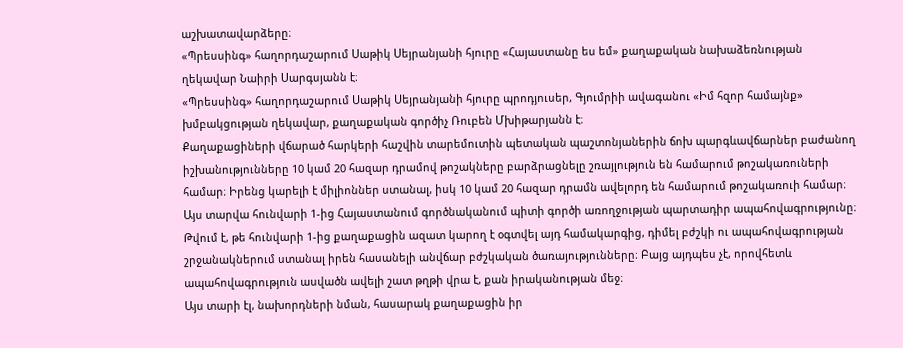աշխատավարձերը։
«Պրեսսինգ» հաղորդաշարում Սաթիկ Սեյրանյանի հյուրը «Հայաստանը ես եմ» քաղաքական նախաձեռնության ղեկավար Նաիրի Սարգսյանն է։
«Պրեսսինգ» հաղորդաշարում Սաթիկ Սեյրանյանի հյուրը պրոդյուսեր, Գյումրիի ավագանու «Իմ հզոր համայնք» խմբակցության ղեկավար, քաղաքական գործիչ Ռուբեն Մխիթարյանն է։
Քաղաքացիների վճարած հարկերի հաշվին տարեմուտին պետական պաշտոնյաներին ճոխ պարգևավճարներ բաժանող իշխանությունները 10 կամ 20 հազար դրամով թոշակները բարձրացնելը շռայլություն են համարում թոշակառուների համար։ Իրենց կարելի է միլիոններ ստանալ, իսկ 10 կամ 20 հազար դրամն ավելորդ են համարում թոշակառուի համար։
Այս տարվա հունվարի 1-ից Հայաստանում գործնականում պիտի գործի առողջության պարտադիր ապահովագրությունը։ Թվում է, թե հունվարի 1-ից քաղաքացին ազատ կարող է օգտվել այդ համակարգից, դիմել բժշկի ու ապահովագրության շրջանակներում ստանալ իրեն հասանելի անվճար բժշկական ծառայությունները։ Բայց այդպես չէ, որովհետև ապահովագրություն ասվածն ավելի շատ թղթի վրա է, քան իրականության մեջ։
Այս տարի էլ, նախորդների նման, հասարակ քաղաքացին իր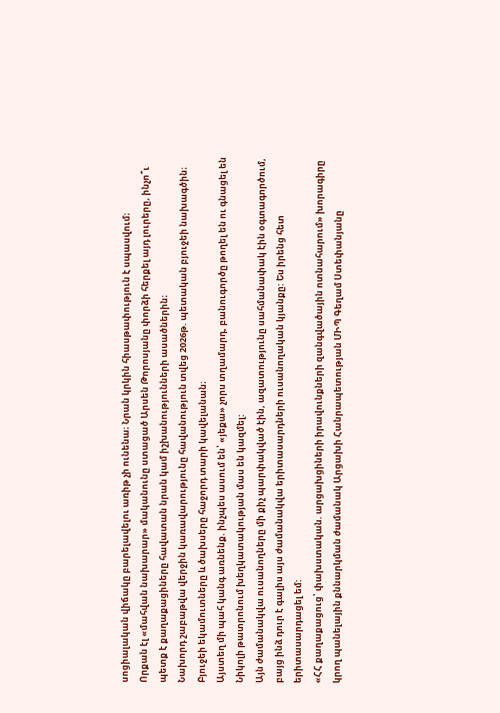սոցիալական վիճակը բարելավելու առիթ չի ունենա։ Նրան կրկին հիասթափություն է սպասվում։
Որքան էլ «մահվան նախարար» մականունը ստացած Արսեն Թորոսյանը փորձի հերքել այդ լուրերը, ինչո՞ւ պետք է քաղաքացիները հավատան նրան կամ իշխանությունների ասածներին։
Նախորդ շաբաթվա վերջին կառավարությունը հավանություն տվեց 2026թ. պետական բյուջեի նախագծին։ Բյուջեի եկամուտները և ծախսերը հաջորդ տարի կավելանան։
Այստեղ մի պահ կանգ առնենք. ինչպես ասում են՝ «յեքա» չորս տղամարդ, բանուգործը թողել են ու գնացել են Նիկոլի թատրոնում խեղկատակության մաս են կազմել:
Այն ժամանակվա ուսանողները մի քիչ պարփակված էին, ազատությունը սահմանափակ էին օգտագործում, բայց ինձ դուր է գալիս այս ժամանակվա երիտասարդների ուսանողական կյանքը: Ես իրենց հետ երիտասարդացել եմ:
«ՀՀ քաղաքացուց՝ փախստական. արցախցիների իրավունքների զանգվածային ոտնահարում» խորագիրը կրող պանելային քննարկման ժամանակ Արցախի Հանրապետության ՄԻՊ Գեղամ Ստեփանյանը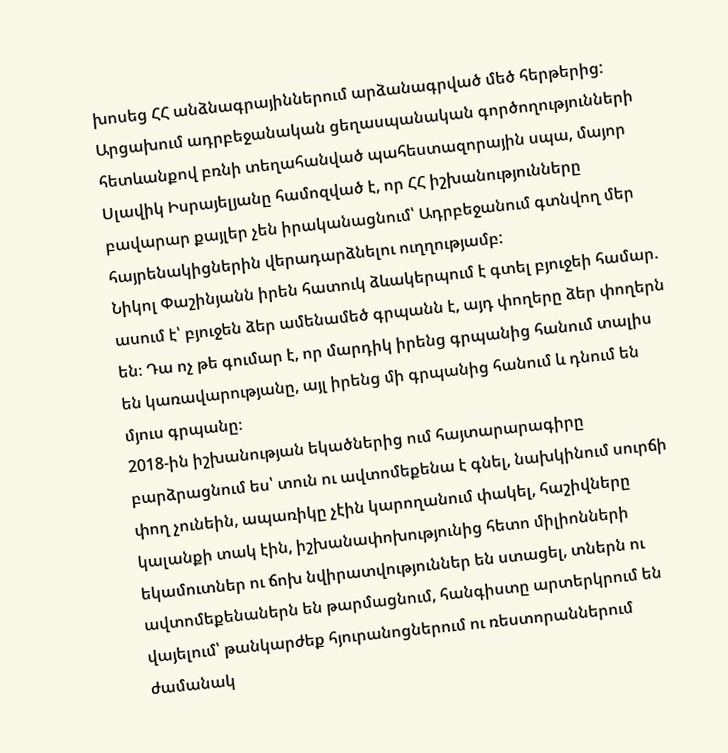խոսեց ՀՀ անձնագրայիններում արձանագրված մեծ հերթերից:
Արցախում ադրբեջանական ցեղասպանական գործողությունների հետևանքով բռնի տեղահանված պահեստազորային սպա, մայոր Սլավիկ Իսրայելյանը համոզված է, որ ՀՀ իշխանությունները բավարար քայլեր չեն իրականացնում՝ Ադրբեջանում գտնվող մեր հայրենակիցներին վերադարձնելու ուղղությամբ:
Նիկոլ Փաշինյանն իրեն հատուկ ձևակերպում է գտել բյուջեի համար. ասում է՝ բյուջեն ձեր ամենամեծ գրպանն է, այդ փողերը ձեր փողերն են։ Դա ոչ թե գումար է, որ մարդիկ իրենց գրպանից հանում տալիս են կառավարությանը, այլ իրենց մի գրպանից հանում և դնում են մյուս գրպանը։
2018-ին իշխանության եկածներից ում հայտարարագիրը բարձրացնում ես՝ տուն ու ավտոմեքենա է գնել, նախկինում սուրճի փող չունեին, ապառիկը չէին կարողանում փակել, հաշիվները կալանքի տակ էին, իշխանափոխությունից հետո միլիոնների եկամուտներ ու ճոխ նվիրատվություններ են ստացել, տներն ու ավտոմեքենաներն են թարմացնում, հանգիստը արտերկրում են վայելում՝ թանկարժեք հյուրանոցներում ու ռեստորաններում ժամանակ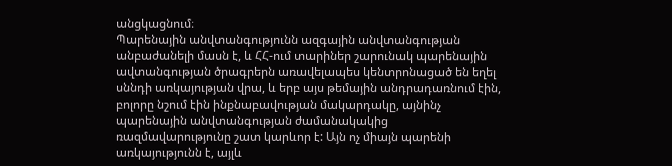անցկացնում։
Պարենային անվտանգությունն ազգային անվտանգության անբաժանելի մասն է, և ՀՀ-ում տարիներ շարունակ պարենային ավտանգության ծրագրերն առավելապես կենտրոնացած են եղել սննդի առկայության վրա, և երբ այս թեմային անդրադառնում էին, բոլորը նշում էին ինքնաբավության մակարդակը, այնինչ պարենային անվտանգության ժամանակակից ռազմավարությունը շատ կարևոր է: Այն ոչ միայն պարենի առկայությունն է, այլև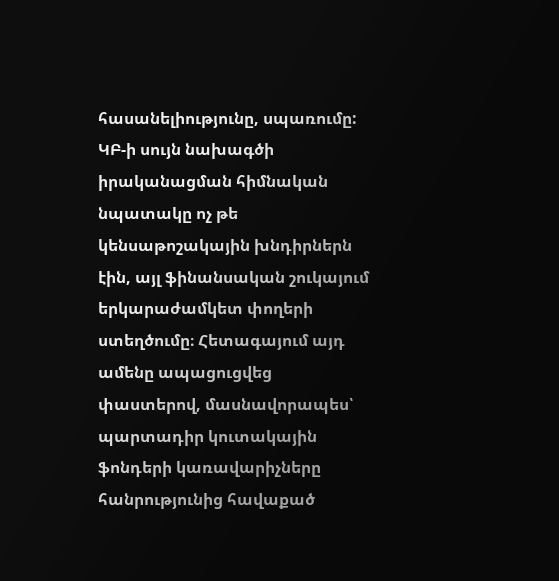հասանելիությունը, սպառումը:
ԿԲ-ի սույն նախագծի իրականացման հիմնական նպատակը ոչ թե կենսաթոշակային խնդիրներն էին, այլ ֆինանսական շուկայում երկարաժամկետ փողերի ստեղծումը։ Հետագայում այդ ամենը ապացուցվեց փաստերով, մասնավորապես՝ պարտադիր կուտակային ֆոնդերի կառավարիչները հանրությունից հավաքած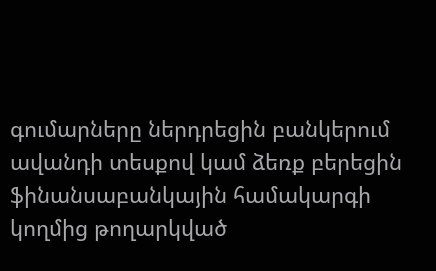գումարները ներդրեցին բանկերում ավանդի տեսքով կամ ձեռք բերեցին ֆինանսաբանկային համակարգի կողմից թողարկված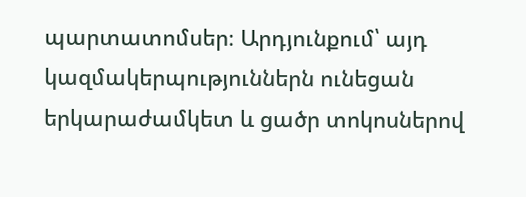պարտատոմսեր։ Արդյունքում՝ այդ կազմակերպություններն ունեցան երկարաժամկետ և ցածր տոկոսներով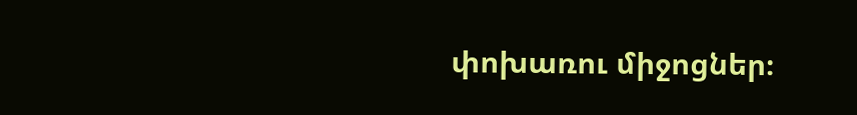փոխառու միջոցներ։